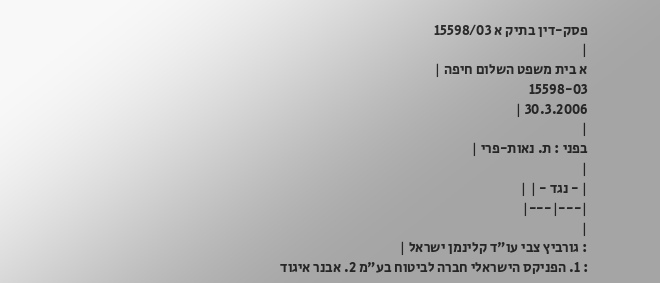פסק-דין בתיק א 15598/03
|
א בית משפט השלום חיפה |
15598-03
30.3.2006 |
|
בפני : ת. נאות-פרי |
|
| - נגד - | |
|---|---|
|
: גורביץ צבי עו"ד קלינמן ישראל |
: 1. הפניקס הישראלי חברה לביטוח בע"מ 2. אבנר איגוד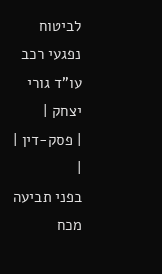לביטוח נפגעי רכב עו"ד גורי יצחק |
| פסק-דין | |
בפני תביעה מכח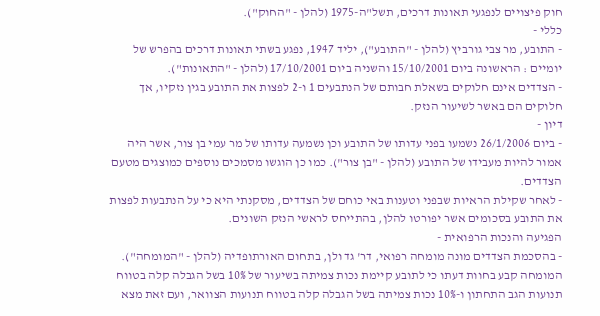חוק פיצויים לנפגעי תאונות דרכים, תשל"ה-1975 (להלן - "החוק").
כללי -
- התובע, מר צבי גורביץ (להלן - "התובע"), יליד 1947, נפגע בשתי תאונות דרכים בהפרש של יומיים : הראשונה ביום 15/10/2001 והשניה ביום 17/10/2001 (להלן - "התאונות").
- הצדדים אינם חלוקים בשאלת חבותם של הנתבעים 1 ו-2 לפצות את התובע בגין נזקיו, אך חלוקים הם באשר לשיעור הנזק.
דיון -
- ביום 26/1/2006 נשמעו בפני עדותו של התובע וכן נשמעה עדותו של מר עמי בן צור, אשר היה אמור להיות מעבידו של התובע (להלן - "בן צור"). כמו כן הוגשו מסמכים נוספים כמוצגים מטעם הצדדים.
- לאחר שקילת הראיות שבפני וטענות באי כוחם של הצדדים, מסקנתי היא כי על הנתבעות לפצות את התובע בסכומים אשר יפורטו להלן, בהתייחס לראשי הנזק השונים.
הפגיעה והנכות הרפואית -
- בהסכמת הצדדים מונה מומחה רפואי, דר' גד ולן, בתחום האורתופדיה (להלן - "המומחה"). המומחה קבע בחוות דעתו כי לתובע קיימת נכות צמיתה בשיעור של 10% בשל הגבלה קלה בטווח תנועות הגב התחתון ו-10% נכות צמיתה בשל הגבלה קלה בטווח תנועות הצוואר, ועם זאת מצא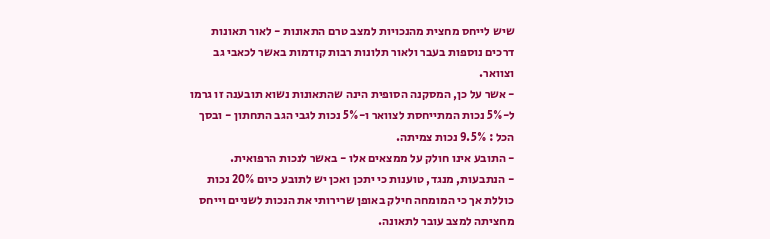שיש לייחס מחצית מהנכויות למצב טרם התאונות - לאור תאונות דרכים נוספות בעבר ולאור תלונות רבות קודמות באשר לכאבי גב וצוואר.
- אשר על כן, המסקנה הסופית הינה שהתאונות נשוא תובענה זו גרמו ל-5% נכות המתייחסת לצוואר ו-5% נכות לגבי הגב התחתון - ובסך הכל : 9.5% נכות צמיתה.
- התובע אינו חולק על ממצאים אלו - באשר לנכות הרפואית.
- הנתבעות, מנגד, טוענות כי יתכן ואכן יש לתובע כיום 20% נכות כוללת אך כי המומחה חילק באופן שרירותי את הנכות לשניים וייחס מחציתה למצב עובר לתאונה.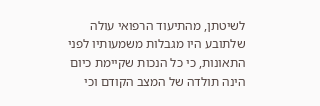לשיטתן, מהתיעוד הרפואי עולה שלתובע היו מגבלות משמעותיו לפני התאונות, כי כל הנכות שקיימת כיום הינה תולדה של המצב הקודם וכי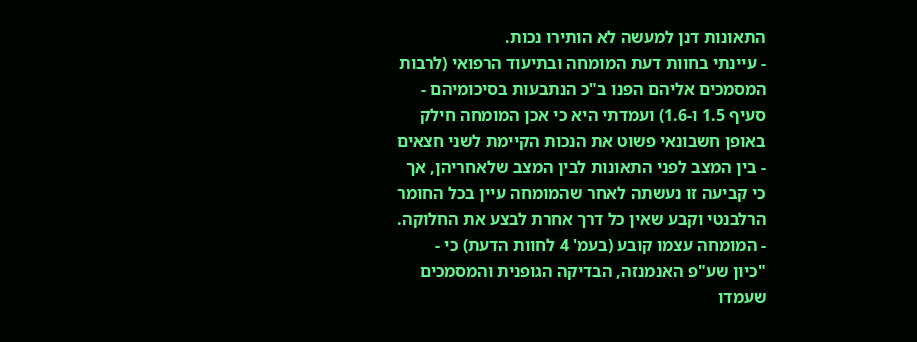התאונות דנן למעשה לא הותירו נכות.
- עיינתי בחוות דעת המומחה ובתיעוד הרפואי (לרבות המסמכים אליהם הפנו ב"כ הנתבעות בסיכומיהם - סעיף 1.5 ו-1.6) ועמדתי היא כי אכן המומחה חילק באופן חשבונאי פשוט את הנכות הקיימת לשני חצאים - בין המצב לפני התאונות לבין המצב שלאחריהן, אך כי קביעה זו נעשתה לאחר שהמומחה עיין בכל החומר הרלבנטי וקבע שאין כל דרך אחרת לבצע את החלוקה.
- המומחה עצמו קובע (בעמ' 4 לחוות הדעת) כי -
"כיון שע"פ האנמנזה, הבדיקה הגופנית והמסמכים שעמדו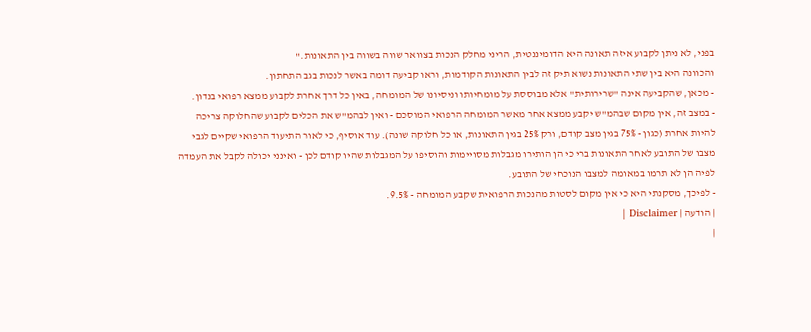בפני, לא ניתן לקבוע איזה תאונה היא הדומיננטית, הריני מחלק הנכות בצוואר שווה בשווה בין התאונות."
והכוונה היא בין שתי התאונות נשוא תיק זה לבין התאונות הקודמות, וראו קביעה דומה באשר לנכות בגב התחתון.
- מכאן, שהקביעה אינה "שרירותית" אלא מבוססת על מומחיותו וניסיונו של המומחה, באין כל דרך אחרת לקבוע ממצא רפואי בנדון.
- במצב זה, אין מקום שבהמ"ש יקבע ממצא אחר מאשר המומחה הרפואי המוסכם - ואין לבהמ"ש את הכלים לקבוע שהחלוקה צריכה להיות אחרת (כגון - 75% בגין מצב קודם, ורק 25% בגין התאונות, או כל חלוקה שונה). עוד אוסיף, כי לאור התיעוד הרפואי שקיים לגבי מצבו של התובע לאחר התאונות ברי כי הן הותירו מגבלות מסויימות והוסיפו על המגבלות שהיו קודם לכן - ואינני יכולה לקבל את העמדה לפיה הן לא תרמו במאומה למצבו הנוכחי של התובע.
- לפיכך, מסקנתי היא כי אין מקום לסטות מהנכות הרפואית שקבע המומחה - 9.5%.
| הודעה | Disclaimer |
|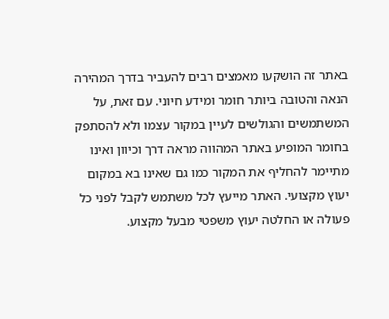באתר זה הושקעו מאמצים רבים להעביר בדרך המהירה הנאה והטובה ביותר חומר ומידע חיוני. עם זאת, על המשתמשים והגולשים לעיין במקור עצמו ולא להסתפק בחומר המופיע באתר המהווה מראה דרך וכיוון ואינו מתיימר להחליף את המקור כמו גם שאינו בא במקום יעוץ מקצועי. האתר מייעץ לכל משתמש לקבל לפני כל פעולה או החלטה יעוץ משפטי מבעל מקצוע.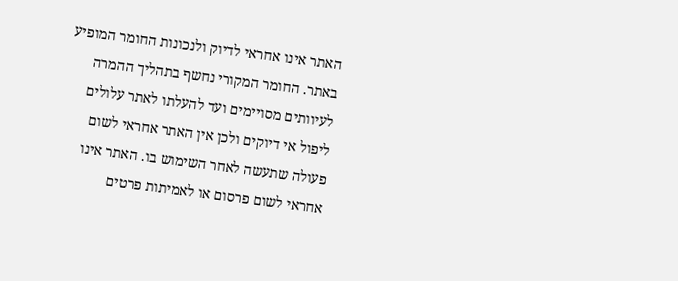האתר אינו אחראי לדיוק ולנכונות החומר המופיע באתר. החומר המקורי נחשף בתהליך ההמרה לעיוותים מסויימים ועד להעלתו לאתר עלולים ליפול אי דיוקים ולכן אין האתר אחראי לשום פעולה שתעשה לאחר השימוש בו. האתר אינו אחראי לשום פרסום או לאמיתות פרטים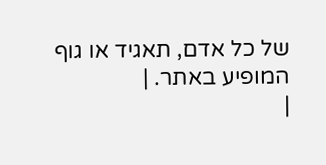של כל אדם, תאגיד או גוף המופיע באתר. |
|